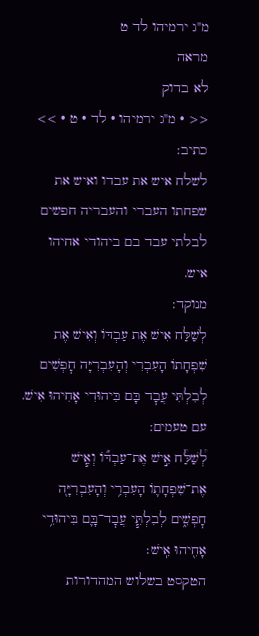מ"ג ירמיהו לד ט
מראה
לא בדוק
<< · מ"ג ירמיהו · לד · ט · >>
כתיב:
לשלח איש את עבדו ואיש את שפחתו העברי והעבריה חפשים לבלתי עבד בם ביהודי אחיהו איש.
מנוקד:
לְשַׁלַּח אִישׁ אֶת עַבְדּוֹ וְאִישׁ אֶת שִׁפְחָתוֹ הָעִבְרִי וְהָעִבְרִיָּה חׇפְשִׁים לְבִלְתִּי עֲבׇד בָּם בִּיהוּדִי אָחִיהוּ אִישׁ.
עם טעמים:
לְ֠שַׁלַּ֠ח אִ֣ישׁ אֶת־עַבְדּ֞וֹ וְאִ֧ישׁ אֶת־שִׁפְחָת֛וֹ הָעִבְרִ֥י וְהָעִבְרִיָּ֖ה חׇפְשִׁ֑ים לְבִלְתִּ֧י עֲבׇד־בָּ֛ם בִּיהוּדִ֥י אָחִ֖יהוּ אִֽישׁ׃
הטקסט בשלוש המהדורות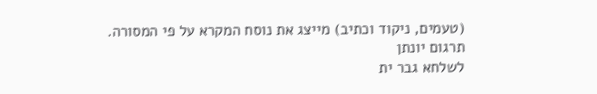(טעמים, ניקוד וכתיב) מייצג את נוסח המקרא על פי המסורה.
תרגום יונתן
לשלחא גבר ית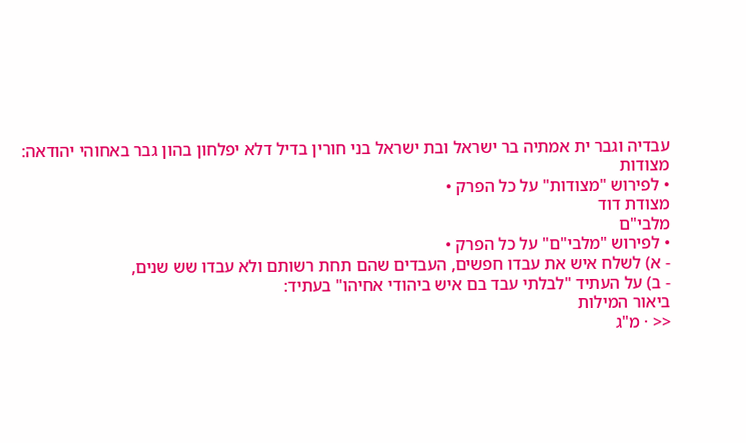עבדיה וגבר ית אמתיה בר ישראל ובת ישראל בני חורין בדיל דלא יפלחון בהון גבר באחוהי יהודאה:
מצודות
• לפירוש "מצודות" על כל הפרק •
מצודת דוד
מלבי"ם
• לפירוש "מלבי"ם" על כל הפרק •
- א) לשלח איש את עבדו חפשים, העבדים שהם תחת רשותם ולא עבדו שש שנים,
- ב) על העתיד "לבלתי עבד בם איש ביהודי אחיהו" בעתיד:
ביאור המילות
<< · מ"ג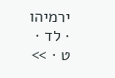ירמיהו · לד · ט · >>